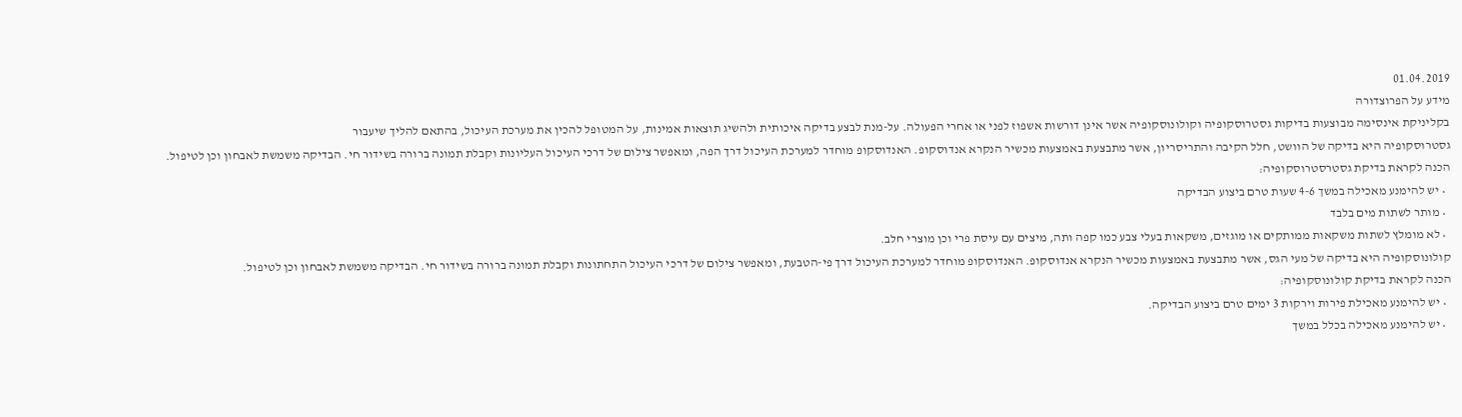01.04.2019
מידע על הפרוצדורה
בקליניקת אינסימה מבוצעות בדיקות גסטרוסקופיה וקולונוסקופיה אשר אינן דורשות אשפוז לפני או אחרי הפעולה. על-מנת לבצע בדיקה איכותית ולהשיג תוצאות אמינות, על המטופל להכין את מערכת העיכול, בהתאם להליך שיעבור
גסטרוסקופיה היא בדיקה של הוושט, חלל הקיבה והתריסריון, אשר מתבצעת באמצעות מכשיר הנקרא אנדוסקופ. האנדוסקופ מוחדר למערכת העיכול דרך הפה, ומאפשר צילום של דרכי העיכול העליונות וקבלת תמונה ברורה בשידור חי. הבדיקה משמשת לאבחון וכן לטיפול.
הכנה לקראת בדיקת גסטרסטרוסקופיה:
  • יש להימנע מאכילה במשך 4-6 שעות טרם ביצוע הבדיקה
  • מותר לשתות מים בלבד
  • לא מומלץ לשתות משקאות ממותקים או מוגזים, משקאות בעלי צבע כמו קפה ותה, מיצים עם עיסת פרי וכן מוצרי חלב.
קולונוסקופיה היא בדיקה של מעי הגס, אשר מתבצעת באמצעות מכשיר הנקרא אנדוסקופ. האנדוסקופ מוחדר למערכת העיכול דרך פי-הטבעת, ומאפשר צילום של דרכי העיכול התחתונות וקבלת תמונה ברורה בשידור חי. הבדיקה משמשת לאבחון וכן לטיפול.
הכנה לקראת בדיקת קולונוסקופיה:
  • יש להימנע מאכילת פירות וירקות 3 ימים טרם ביצוע הבדיקה.
  • יש להימנע מאכילה בכלל במשך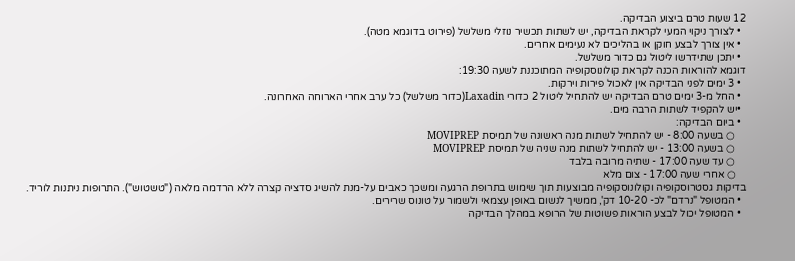12 שעות טרם ביצוע הבדיקה.
  • לצורך ניקוי המעי לקראת הבדיקה, יש לשתות תכשיר נוזלי משלשל (פירוט בדוגמא מטה).
  • אין צורך לבצע חוקן או בהליכים לא נעימים אחרים.
  • יתכן שתידרשו ליטול גם כדור משלשל.
דוגמא להוראות הכנה לקראת קולונוסקופיה המתוכננת לשעה 19:30:
  • 3 ימים לפני הבדיקה אין לאכול פירות וירקות.
  • החל מ-3 ימים טרם הבדיקה יש להתחיל ליטול 2 כדורי Laxadin(כדור משלשל) כל ערב אחרי הארוחה האחרונה.
  •יש להקפיד לשתות הרבה מים.
  • ביום הבדיקה:
    ○ בשעה 8:00 - יש להתחיל לשתות מנה ראשונה של תמיסת MOVIPREP
    ○ בשעה 13:00 - יש להתחיל לשתות מנה שניה של תמיסת MOVIPREP
    ○ עד שעה 17:00 - שתיה מרובה בלבד
    ○ אחרי שעה 17:00 - צום מלא
בדיקות גסטרוסקופיה וקולונוסקופיה מבוצעות תוך שימוש בתרופת הרגעה ומשכך כאבים על-מנת להשיג סדציה קצרה ללא הרדמה מלאה ("טשטוש"). התרופות ניתנות לוריד.
  • המטופל "נרדם" לכ- 10-20 דק', ממשיך לנשום באופן עצמאי ולשמור על טונוס שרירים.
  • המטופל יכול לבצע הוראות פשוטות של הרופא במהלך הבדיקה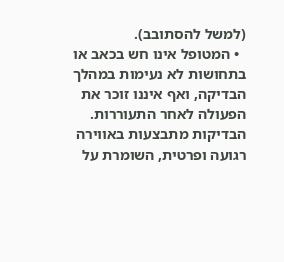(למשל להסתובב).
  • המטופל אינו חש בכאב או בתחושות לא נעימות במהלך הבדיקה, ואף איננו זוכר את הפעולה לאחר התעוררות.
הבדיקות מתבצעות באווירה רגועה ופרטית, השומרת על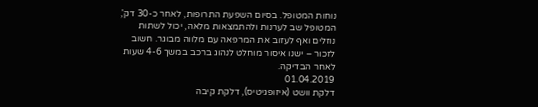נוחות המטופל. בסיום השפעת התרופות, לאחר כ-30 דק', המטופל שב לערנות ולהתמצאות מלאה, יכול לשתות נוזלים ואף לעזוב את המרפאה עם מלווה מבוגר. חשוב לזכור – ישנו איסור מוחלט לנהוג ברכב במשך 4-6 שעות לאחר הבדיקה.
01.04.2019
דלקת וושט (איזופגיטיס), דלקת קיבה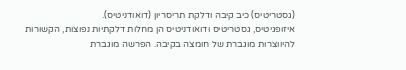(גסטריטיס) כיב קיבה ודלקת תריסריון (דואודניטיס).
איזופגיטיס, גסטריטיס ודואודניטיס הן מחלות דלקתיות נפוצות, הקשורות להיווצרות מוגברת של חומצה בקיבה. הפרשה מוגברת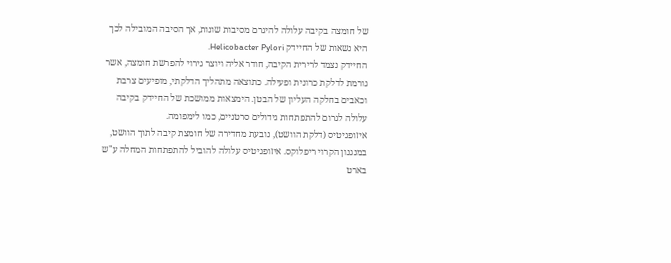של חומצה בקיבה עלולה להיגרם מסיבות שונות, אך הסיבה המובילה לכך היא נשאות של החיידק Helicobacter Pylori.
החיידק נצמד לרירית הקיבה, חודר אליה ויוצר גירוי להפרשת חומצה, אשר גורמת לדלקת כרונית ופעילה. כתוצאה מתהליך הדלקתי, מופיעים צרבת וכאבים בחלקה העליון של הבטן. הימצאות ממושכת של החיידק בקיבה עלולה לגרום להתפתחות גידולים סרטניים, כמו לימפומה.
איזופגיטיס (דלקת הוושט), נובעת מחדירה של חומצת קיבה לתוך הוושט, במנגנון הקרוי ריפלוקס. איזופגיטיס עלולה להוביל להתפתחות המחלה ע"ש בארט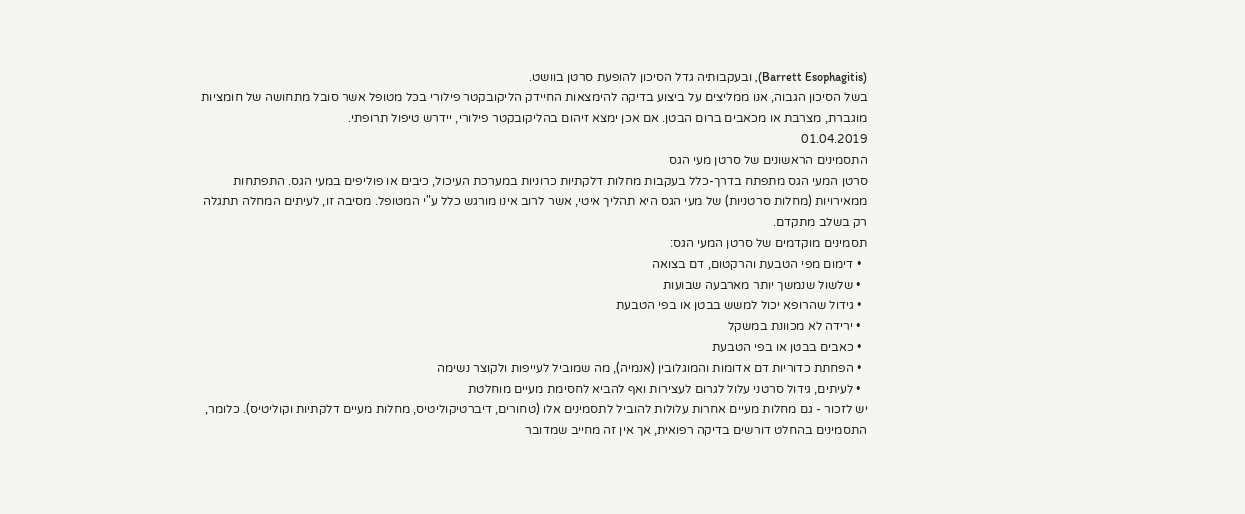(Barrett Esophagitis), ובעקבותיה גדל הסיכון להופעת סרטן בוושט.
בשל הסיכון הגבוה, אנו ממליצים על ביצוע בדיקה להימצאות החיידק הליקובקטר פילורי בכל מטופל אשר סובל מתחושה של חומציות מוגברת, מצרבת או מכאבים ברום הבטן. אם אכן ימצא זיהום בהליקובקטר פילורי, יידרש טיפול תרופתי.
01.04.2019
התסמינים הראשונים של סרטן מעי הגס
סרטן המעי הגס מתפתח בדרך-כלל בעקבות מחלות דלקתיות כרוניות במערכת העיכול, כיבים או פוליפים במעי הגס. התפתחות ממאירויות (מחלות סרטניות) של מעי הגס היא תהליך איטי, אשר לרוב אינו מורגש כלל ע"י המטופל. מסיבה זו, לעיתים המחלה תתגלה רק בשלב מתקדם.
תסמינים מוקדמים של סרטן המעי הגס:
  • דימום מפי הטבעת והרקטום, דם בצואה
  • שלשול שנמשך יותר מארבעה שבועות
  • גידול שהרופא יכול למשש בבטן או בפי הטבעת
  • ירידה לא מכוונת במשקל
  • כאבים בבטן או בפי הטבעת
  • הפחתת כדוריות דם אדומות והמוגלובין (אנמיה), מה שמוביל לעייפות ולקוצר נשימה
  • לעיתים, גידול סרטני עלול לגרום לעצירות ואף להביא לחסימת מעיים מוחלטת
יש לזכור - גם מחלות מעיים אחרות עלולות להוביל לתסמינים אלו (טחורים, דיברטיקוליטיס, מחלות מעיים דלקתיות וקוליטיס). כלומר, התסמינים בהחלט דורשים בדיקה רפואית, אך אין זה מחייב שמדובר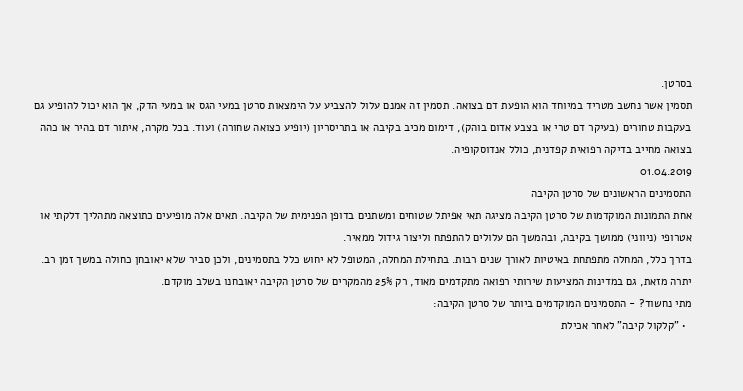בסרטן.
תסמין אשר נחשב מטריד במיוחד הוא הופעת דם בצואה. תסמין זה אמנם עלול להצביע על הימצאות סרטן במעי הגס או במעי הדק, אך הוא יכול להופיע גם בעקבות טחורים (בעיקר דם טרי או בצבע אדום בוהק), דימום מכיב בקיבה או בתריסריון (יופיע כצואה שחורה) ועוד. בכל מקרה, איתור דם בהיר או כהה בצואה מחייב בדיקה רפואית קפדנית, כולל אנדוסקופיה.
01.04.2019
התסמינים הראשונים של סרטן הקיבה
אחת התמונות המוקדמות של סרטן הקיבה מציגה תאי אפיתל שטוחים ומשתנים בדופן הפנימית של הקיבה. תאים אלה מופיעים כתוצאה מתהליך דלקתי או אטרופי (ניווני) ממושך בקיבה, ובהמשך הם עלולים להתפתח וליצור גידול ממאיר.
בדרך כלל, המחלה מתפתחת באיטיות לאורך שנים רבות. בתחילת המחלה, המטופל לא יחוש כלל בתסמינים, ולכן סביר שלא יאובחן כחולה במשך זמן רב. יתרה מזאת, גם במדינות המציעות שירותי רפואה מתקדמים מאוד, רק 25% מהמקרים של סרטן הקיבה יאובחנו בשלב מוקדם.
מתי נחשוד? - התסמינים המוקדמים ביותר של סרטן הקיבה:
  • "קלקול קיבה" לאחר אכילת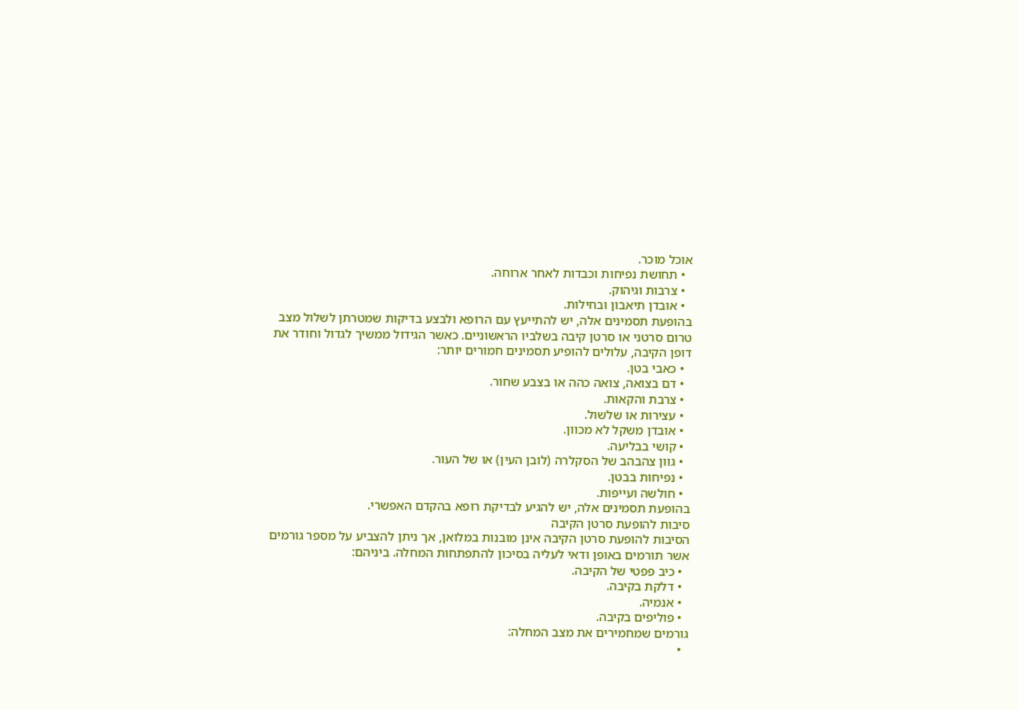אוכל מוכר.
  • תחושת נפיחות וכבדות לאחר ארוחה.
  • צרבות וגיהוק.
  • אובדן תיאבון ובחילות.
בהופעת תסמינים אלה, יש להתייעץ עם הרופא ולבצע בדיקות שמטרתן לשלול מצב טרום סרטני או סרטן קיבה בשלביו הראשוניים. כאשר הגידול ממשיך לגדול וחודר את דופן הקיבה, עלולים להופיע תסמינים חמורים יותר:
  • כאבי בטן.
  • דם בצואה, צואה כהה או בצבע שחור.
  • צרבת והקאות.
  • עצירות או שלשול.
  • אובדן משקל לא מכוון.
  • קושי בבליעה.
  • גוון צהבהב של הסקלרה (לובן העין) או של העור.
  • נפיחות בבטן.
  • חולשה ועייפות.
בהופעת תסמינים אלה, יש להגיע לבדיקת רופא בהקדם האפשרי.
סיבות להופעת סרטן הקיבה
הסיבות להופעת סרטן הקיבה אינן מובנות במלואן, אך ניתן להצביע על מספר גורמים אשר תורמים באופן ודאי לעליה בסיכון להתפתחות המחלה. ביניהם:
  • כיב פפטי של הקיבה.
  • דלקת בקיבה.
  • אנמיה.
  • פוליפים בקיבה.
גורמים שמחמירים את מצב המחלה:
  •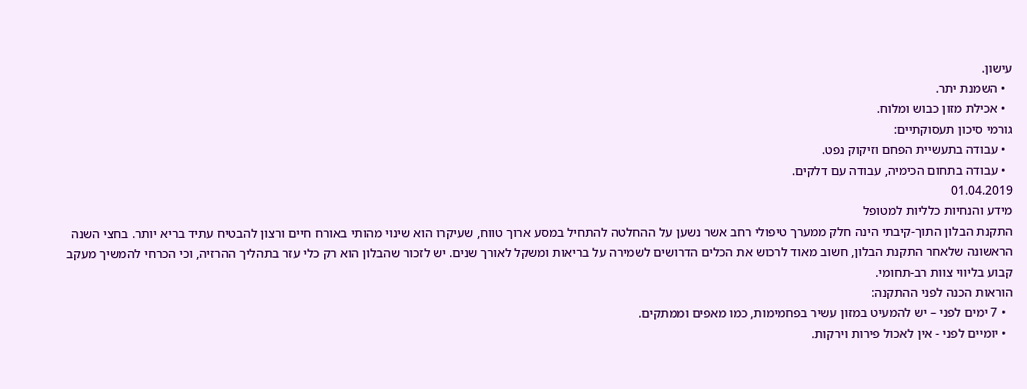עישון.
  • השמנת יתר.
  • אכילת מזון כבוש ומלוח.
גורמי סיכון תעסוקתיים:
  • עבודה בתעשיית הפחם וזיקוק נפט.
  • עבודה בתחום הכימיה, עבודה עם דלקים.
01.04.2019
מידע והנחיות כלליות למטופל
התקנת הבלון התוך-קיבתי הינה חלק ממערך טיפולי רחב אשר נשען על ההחלטה להתחיל במסע ארוך טווח, שעיקרו הוא שינוי מהותי באורח חיים ורצון להבטיח עתיד בריא יותר. בחצי השנה הראשונה שלאחר התקנת הבלון, חשוב מאוד לרכוש את הכלים הדרושים לשמירה על בריאות ומשקל לאורך שנים. יש לזכור שהבלון הוא רק כלי עזר בתהליך ההרזיה, וכי הכרחי להמשיך מעקב קבוע בליווי צוות רב-תחומי.
הוראות הכנה לפני ההתקנה:
  • 7 ימים לפני – יש להמעיט במזון עשיר בפחמימות, כמו מאפים וממתקים.
  • יומיים לפני - אין לאכול פירות וירקות.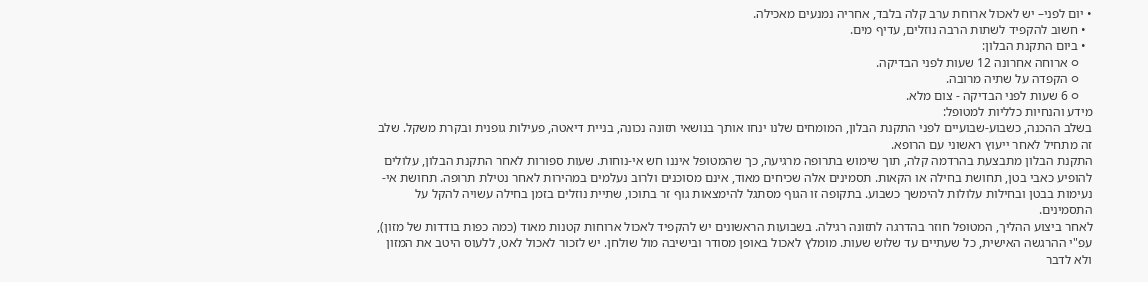• יום לפני– יש לאכול ארוחת ערב קלה בלבד, אחריה נמנעים מאכילה.
  • חשוב להקפיד לשתות הרבה נוזלים, עדיף מים.
  • ביום התקנת הבלון:
    ○ ארוחה אחרונה 12 שעות לפני הבדיקה.
    ○ הקפדה על שתיה מרובה.
    ○ 6 שעות לפני הבדיקה - צום מלא.
מידע והנחיות כלליות למטופל:
בשלב ההכנה, כשבוע-שבועיים לפני התקנת הבלון, המומחים שלנו ינחו אותך בנושאי תזונה נכונה, בניית דיאטה, פעילות גופנית ובקרת משקל. שלב זה מתחיל לאחר ייעוץ ראשוני עם הרופא.
התקנת הבלון מתבצעת בהרדמה קלה, תוך שימוש בתרופה מרגיעה, כך שהמטופל איננו חש אי-נוחות. שעות ספורות לאחר התקנת הבלון, עלולים להופיע כאבי בטן, תחושת בחילה או הקאות. תסמינים אלה שכיחים מאוד, אינם מסוכנים ולרוב נעלמים במהירות לאחר נטילת תרופה. תחושת אי-נעימות בבטן ובחילות עלולות להימשך כשבוע. בתקופה זו הגוף מסתגל להימצאות גוף זר בתוכו, שתיית נוזלים בזמן בחילה עשויה להקל על התסמינים.
לאחר ביצוע ההליך, המטופל חוזר בהדרגה לתזונה רגילה. בשבועות הראשונים יש להקפיד לאכול ארוחות קטנות מאוד (כמה כפות בודדות של מזון), עפ"י ההרגשה האישית, כל שעתיים עד שלוש שעות. מומלץ לאכול באופן מסודר ובישיבה מול שולחן. יש לזכור לאכול לאט, ללעוס היטב את המזון ולא לדבר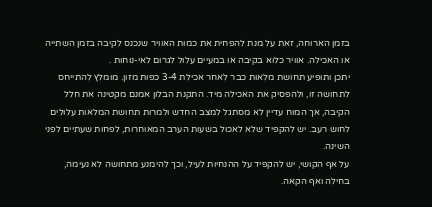בזמן הארוחה, זאת על מנת להפחית את כמות האוויר שנכנס לקיבה בזמן השתייה או האכילה. אוויר כלוא בקיבה או במעיים עלול לגרום לאי-נוחות .
יתכן ותופיע תחושת מלאות כבר לאחר אכילת 3-4 כפות מזון. מומלץ להתייחס לתחושה זו, ולהפסיק את האכילה מיד. התקנת הבלון אמנם מקטינה את חלל הקיבה, אך המוח עדיין לא מסתגל למצב החדש ולמרות תחושת המלאות עלולים לחוש רעב. יש להקפיד שלא לאכול בשעות הערב המאוחרות, לפחות שעתיים לפני השינה.
על אף הקושי, יש להקפיד על ההנחיות לעיל, וכך להימנע מתחושה לא נעימה, בחילה ואף הקאה.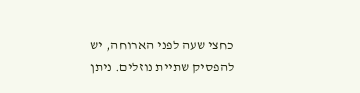כחצי שעה לפני הארוחה, יש להפסיק שתיית נוזלים. ניתן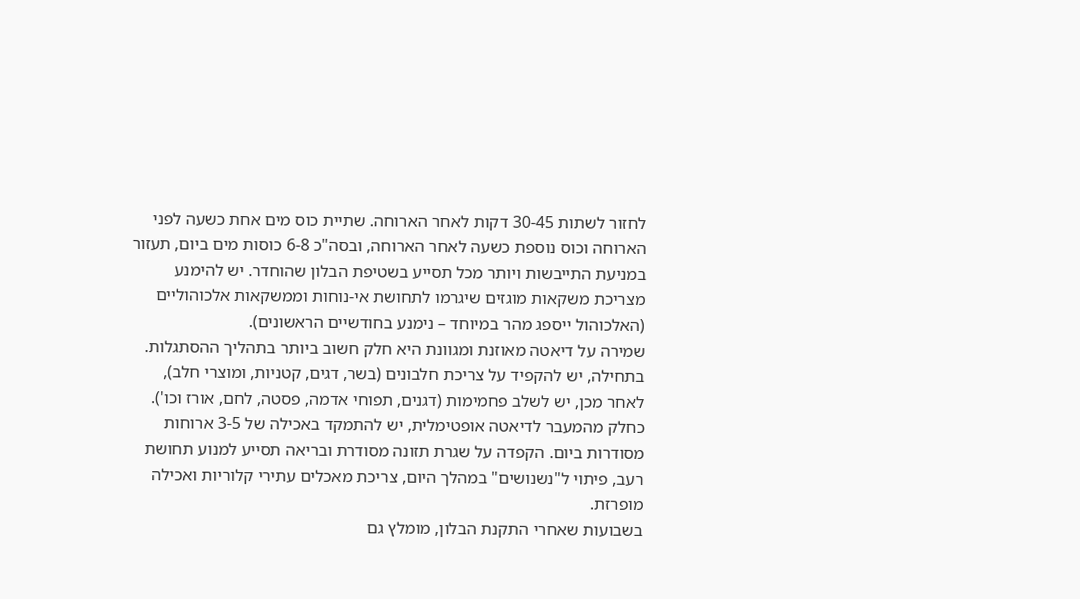לחזור לשתות 30-45 דקות לאחר הארוחה. שתיית כוס מים אחת כשעה לפני הארוחה וכוס נוספת כשעה לאחר הארוחה, ובסה"כ 6-8 כוסות מים ביום, תעזור במניעת התייבשות ויותר מכל תסייע בשטיפת הבלון שהוחדר. יש להימנע מצריכת משקאות מוגזים שיגרמו לתחושת אי-נוחות וממשקאות אלכוהוליים (האלכוהול ייספג מהר במיוחד – נימנע בחודשיים הראשונים).
שמירה על דיאטה מאוזנת ומגוונת היא חלק חשוב ביותר בתהליך ההסתגלות. בתחילה, יש להקפיד על צריכת חלבונים (בשר, דגים, קטניות, ומוצרי חלב), לאחר מכן, יש לשלב פחמימות (דגנים, תפוחי אדמה, פסטה, לחם, אורז וכו'). כחלק מהמעבר לדיאטה אופטימלית, יש להתמקד באכילה של 3-5 ארוחות מסודרות ביום. הקפדה על שגרת תזונה מסודרת ובריאה תסייע למנוע תחושת רעב, פיתוי ל"נשנושים" במהלך היום, צריכת מאכלים עתירי קלוריות ואכילה מופרזת.
בשבועות שאחרי התקנת הבלון, מומלץ גם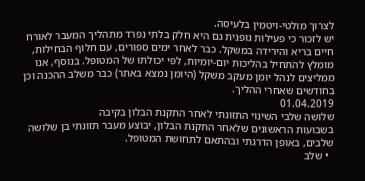לצרוך מולטי-ויטמין בלעיסה.
יש לזכור כי פעילות גופנית גם היא חלק בלתי נפרד מתהליך המעבר לאורח חיים בריא והירידה במשקל. כבר לאחר ימים ספורים, עם חלוף הבחילות, מומלץ להתחיל בהליכות יום-יומיות, לפי יכולתו של המטופל. בנוסף, אנו ממליצים לנהל יומן מעקב משקל (היומן נמצא באתר) כבר משלב ההכנה וכן בחודשים שאחרי ההליך.
01.04.2019
שלושה שלבי השינוי התזונתי לאחר התקנת הבלון בקיבה
בשבועות הראשונים שלאחר התקנת הבלון, יבוצע מעבר תזונתי בן שלושה שלבים, באופן הדרגתי ובהתאם לתחושת המטופל.
  • שלב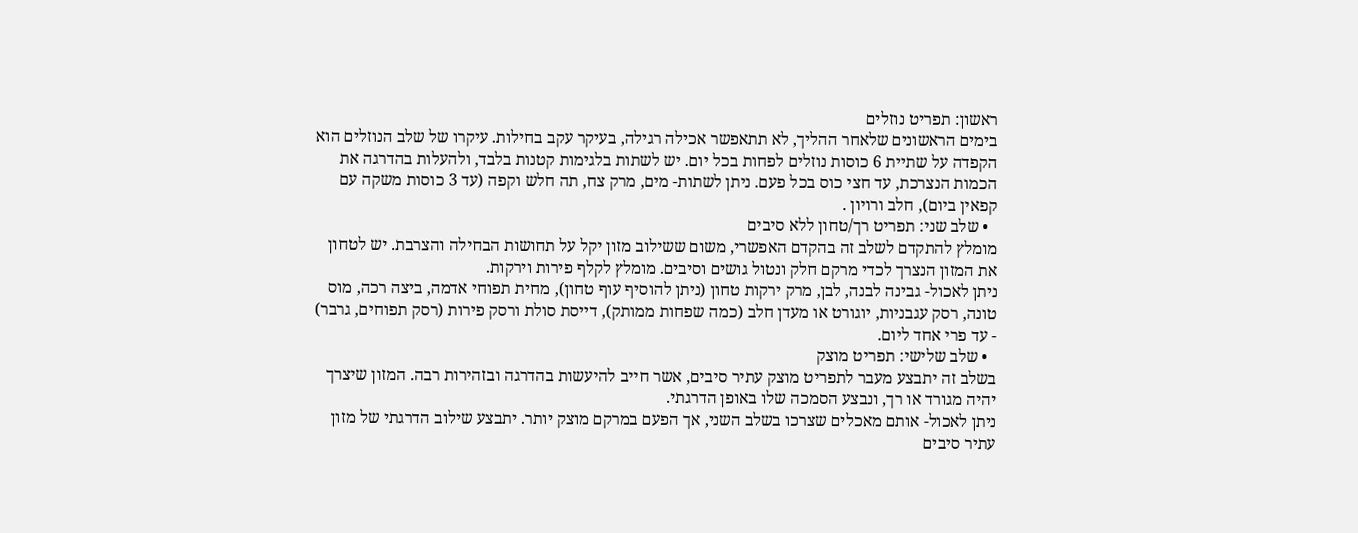ראשון: תפריט נוזלים
בימים הראשונים שלאחר ההליך, לא תתאפשר אכילה רגילה, בעיקר עקב בחילות. עיקרו של שלב הנוזלים הוא הקפדה על שתיית 6 כוסות נוזלים לפחות בכל יום. יש לשתות בלגימות קטנות בלבד, ולהעלות בהדרגה את הכמות הנצרכת, עד חצי כוס בכל פעם. ניתן לשתות- מים, מרק צח, תה חלש וקפה (עד 3 כוסות משקה עם קפאין ביום), חלב ורויון .
  • שלב שני: תפריט רך/טחון ללא סיבים
מומלץ להתקדם לשלב זה בהקדם האפשרי, משום ששילוב מזון יקל על תחושות הבחילה והצרבת. יש לטחון את המזון הנצרך לכדי מרקם חלק ונטול גושים וסיבים. מומלץ לקלף פירות וירקות.
ניתן לאכול- גבינה לבנה, לבן, מרק ירקות טחון (ניתן להוסיף עוף טחון), מחית תפוחי אדמה, ביצה רכה, מוס טונה, רסק עגבניות, יוגורט או מעדן חלב (כמה שפחות ממותק), דייסת סולת ורסק פירות (רסק תפוחים, גרבר) - עד פרי אחד ליום.
  • שלב שלישי: תפריט מוצק
בשלב זה יתבצע מעבר לתפריט מוצק עתיר סיבים, אשר חייב להיעשות בהדרגה ובזהירות רבה. המזון שיצרך יהיה מגורד או רך, ונבצע הסמכה שלו באופן הדרגתי.
ניתן לאכול- אותם מאכלים שצרכו בשלב השני, אך הפעם במרקם מוצק יותר. יתבצע שילוב הדרגתי של מזון עתיר סיבים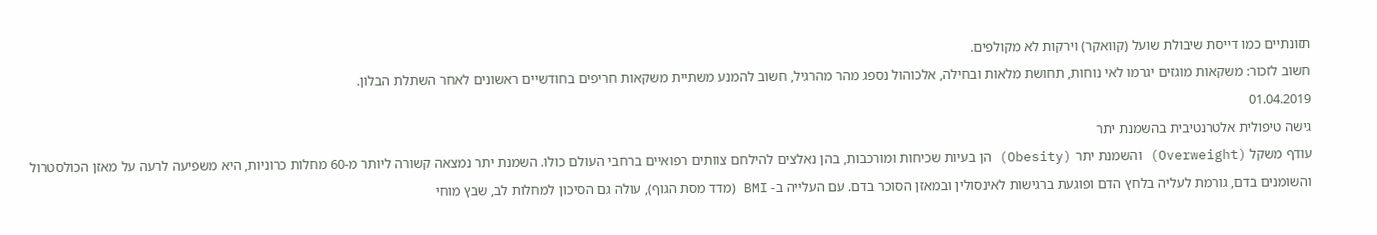תזונתיים כמו דייסת שיבולת שועל (קוואקר) וירקות לא מקולפים.
חשוב לזכור: משקאות מוגזים יגרמו לאי נוחות, תחושת מלאות ובחילה, אלכוהול נספג מהר מהרגיל, חשוב להמנע משתיית משקאות חריפים בחודשיים ראשונים לאחר השתלת הבלון.
01.04.2019
גישה טיפולית אלטרנטיבית בהשמנת יתר
עודף משקל (Overweight) והשמנת יתר (Obesity) הן בעיות שכיחות ומורכבות, בהן נאלצים להילחם צוותים רפואיים ברחבי העולם כולו. השמנת יתר נמצאה קשורה ליותר מ-60 מחלות כרוניות, היא משפיעה לרעה על מאזן הכולסטרול והשומנים בדם, גורמת לעליה בלחץ הדם ופוגעת ברגישות לאינסולין ובמאזן הסוכר בדם. עם העלייה ב- BMI (מדד מסת הגוף), עולה גם הסיכון למחלות לב, שבץ מוחי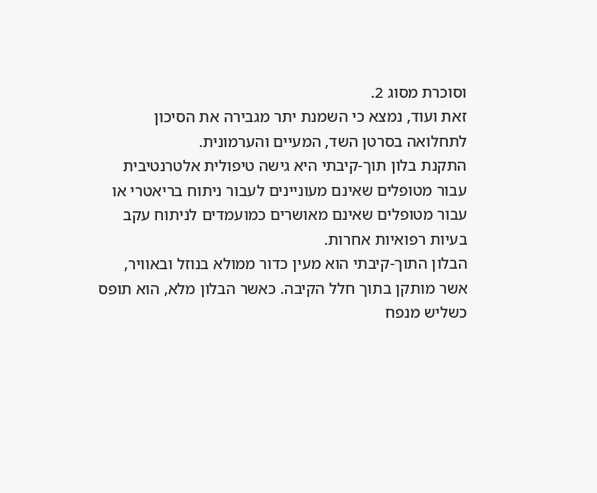וסוכרת מסוג 2.
זאת ועוד, נמצא כי השמנת יתר מגבירה את הסיכון לתחלואה בסרטן השד, המעיים והערמונית.
התקנת בלון תוך-קיבתי היא גישה טיפולית אלטרנטיבית עבור מטופלים שאינם מעוניינים לעבור ניתוח בריאטרי או עבור מטופלים שאינם מאושרים כמועמדים לניתוח עקב בעיות רפואיות אחרות.
הבלון התוך-קיבתי הוא מעין כדור ממולא בנוזל ובאוויר, אשר מותקן בתוך חלל הקיבה. כאשר הבלון מלא, הוא תופס כשליש מנפח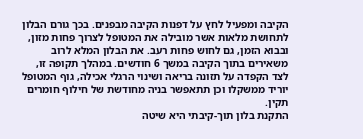הקיבה ומפעיל לחץ על דפנות הקיבה מבפנים. בכך גורם הבלון לתחושת מלאות אשר מובילה את המטופל לצרוך פחות מזון, ובבוא הזמן, גם לחוש פחות רעב. את הבלון המלא לרוב משאירים בתוך הקיבה במשך 6 חודשים. במהלך תקופה זו, לצד הקפדה על תזונה בריאה ושינוי הרגלי אכילה, גוף המטופל יוריד ממשקלו וכן תתאפשר בניה מחודשת של חילוף חומרים תקין.
התקנת בלון תוך-קיבתי היא שיטה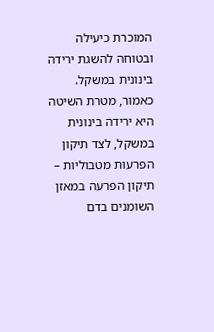המוכרת כיעילה ובטוחה להשגת ירידה בינונית במשקל. כאמור, מטרת השיטה היא ירידה בינונית במשקל, לצד תיקון הפרעות מטבוליות – תיקון הפרעה במאזן השומנים בדם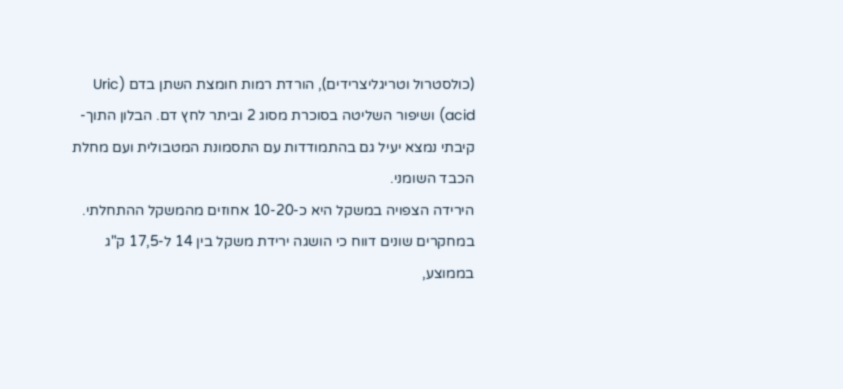(כולסטרול וטריגליצרידים), הורדת רמות חומצת השתן בדם (Uric acid) ושיפור השליטה בסוכרת מסוג 2 וביתר לחץ דם. הבלון התוך-קיבתי נמצא יעיל גם בהתמודדות עם התסמונת המטבולית ועם מחלת הכבד השומני.
הירידה הצפויה במשקל היא כ-10-20 אחוזים מהמשקל ההתחלתי. במחקרים שונים דווח כי הושגה ירידת משקל בין 14 ל-17,5 ק"ג בממוצע,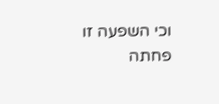וכי השפעה זו פחתה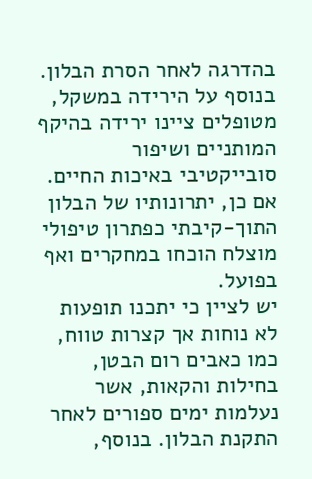בהדרגה לאחר הסרת הבלון. בנוסף על הירידה במשקל, מטופלים ציינו ירידה בהיקף המותניים ושיפור סובייקטיבי באיכות החיים. אם כן, יתרונותיו של הבלון התוך-קיבתי כפתרון טיפולי מוצלח הוכחו במחקרים ואף בפועל.
יש לציין כי יתכנו תופעות לא נוחות אך קצרות טווח, כמו כאבים רום הבטן, בחילות והקאות, אשר נעלמות ימים ספורים לאחר התקנת הבלון. בנוסף,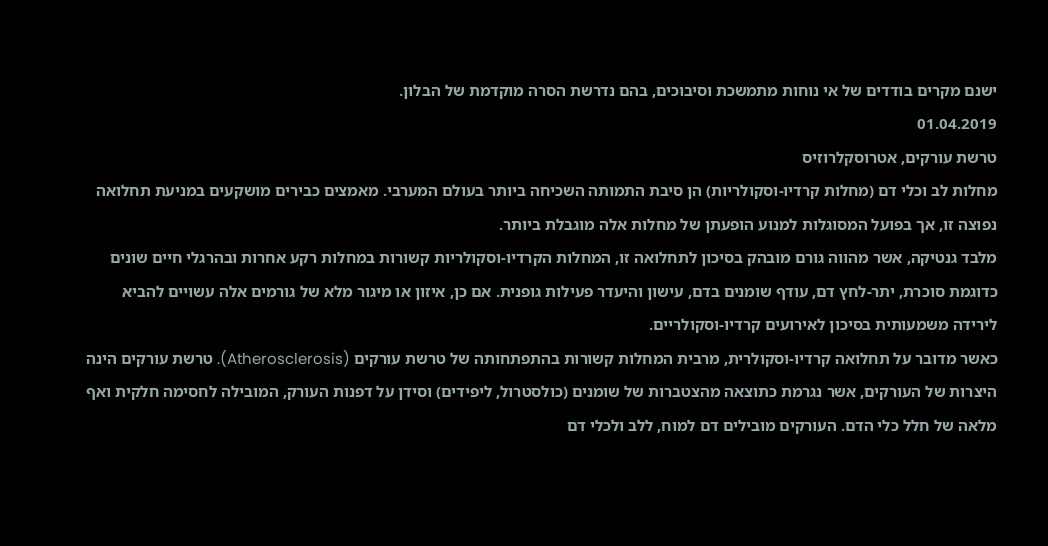ישנם מקרים בודדים של אי נוחות מתמשכת וסיבוכים, בהם נדרשת הסרה מוקדמת של הבלון.
01.04.2019
טרשת עורקים, אטרוסקלרוזיס
מחלות לב וכלי דם (מחלות קרדיו-וסקולריות) הן סיבת התמותה השכיחה ביותר בעולם המערבי. מאמצים כבירים מושקעים במניעת תחלואה נפוצה זו, אך בפועל המסוגלות למנוע הופעתן של מחלות אלה מוגבלת ביותר.
מלבד גנטיקה, אשר מהווה גורם מובהק בסיכון לתחלואה זו, המחלות הקרדיו-וסקולריות קשורות במחלות רקע אחרות ובהרגלי חיים שונים כדוגמת סוכרת, יתר-לחץ דם, עודף שומנים בדם, עישון והיעדר פעילות גופנית. אם כן, איזון או מיגור מלא של גורמים אלה עשויים להביא לירידה משמעותית בסיכון לאירועים קרדיו-וסקולריים.
כאשר מדובר על תחלואה קרדיו-וסקולרית, מרבית המחלות קשורות בהתפתחותה של טרשת עורקים (Atherosclerosis). טרשת עורקים הינה היצרות של העורקים, אשר נגרמת כתוצאה מהצטברות של שומנים (כולסטרול, ליפידים) וסידן על דפנות העורק, המובילה לחסימה חלקית ואף מלאה של חלל כלי הדם. העורקים מובילים דם למוח, ללב ולכלי דם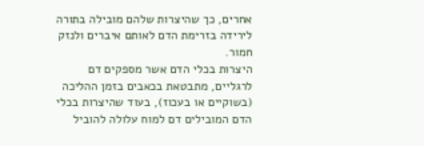אחרים, כך שהיצרות שלהם מובילה בתורה לירידה בזרימת הדם לאותם איברים ולנזק חמור.
היצרות בכלי הדם אשר מספקים דם לרגליים, מתבטאת בכאבים בזמן ההליכה (בשוקיים או בעכוז), בעוד שהיצרות בכלי הדם המובילים דם למוח עלולה להוביל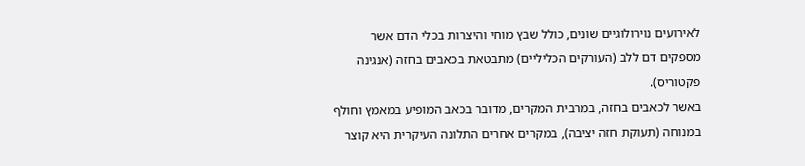לאירועים נוירולוגיים שונים, כולל שבץ מוחי והיצרות בכלי הדם אשר מספקים דם ללב (העורקים הכליליים) מתבטאת בכאבים בחזה (אנגינה פקטוריס).
באשר לכאבים בחזה, במרבית המקרים, מדובר בכאב המופיע במאמץ וחולף במנוחה (תעוקת חזה יציבה), במקרים אחרים התלונה העיקרית היא קוצר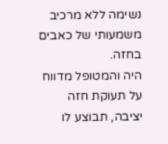נשימה ללא מרכיב משמעותי של כאבים בחזה.
היה והמטופל מדווח על תעוקת חזה יציבה, תבוצע לו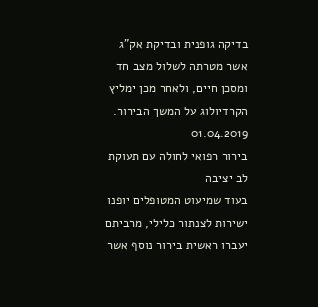בדיקה גופנית ובדיקת אק"ג אשר מטרתה לשלול מצב חד ומסכן חיים, ולאחר מכן ימליץ הקרדיולוג על המשך הבירור.
01.04.2019
בירור רפואי לחולה עם תעוקת לב יציבה
בעוד שמיעוט המטופלים יופנו ישירות לצנתור כלילי, מרביתם יעברו ראשית בירור נוסף אשר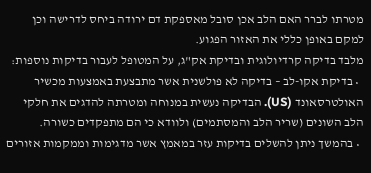מטרתו לברר האם הלב אכן סובל מאספקת דם ירודה ביחס לדרישה וכן למקם באופן כללי את האזור הפגוע.
מלבד בדיקה קרדיולוגית ובדיקת אק"ג, על המטופל לעבור בדיקות נוספות:
  • בדיקת אקו-לב – בדיקה לא פולשנית אשר מתבצעת באמצעות מכשיר האולטרסאונד (US). הבדיקה נעשית במנוחה ומטרתה להדגים את חלקי הלב השונים (שריר הלב והמסתמים) ולוודא כי הם מתפקדים כשורה.
  • בהמשך ניתן להשלים בדיקות עזר במאמץ אשר מדגימות וממקמות אזורים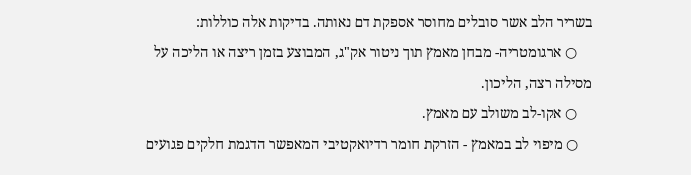בשריר הלב אשר סובלים מחוסר אספקת דם נאותה. בדיקות אלה כוללות:
    ○ ארגומטריה- מבחן מאמץ תוך ניטור אק"ג, המבוצע בזמן ריצה או הליכה על מסילה רצה, הליכון.
    ○ אקו-לב משולב עם מאמץ.
    ○ מיפוי לב במאמץ - הזרקת חומר רדיואקטיבי המאפשר הדגמת חלקים פגועים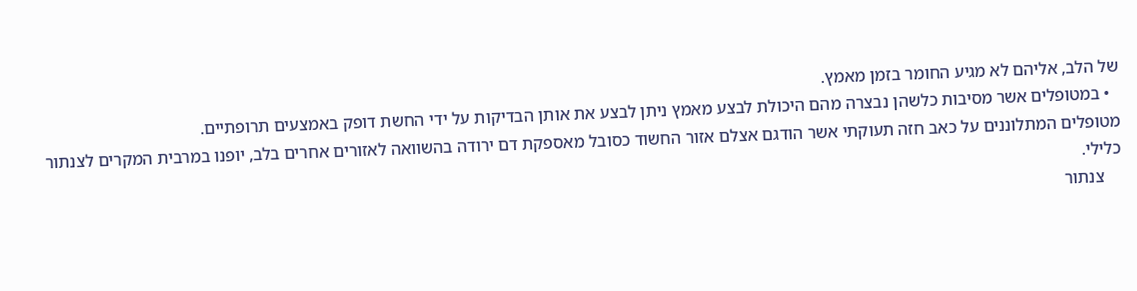של הלב, אליהם לא מגיע החומר בזמן מאמץ.
  • במטופלים אשר מסיבות כלשהן נבצרה מהם היכולת לבצע מאמץ ניתן לבצע את אותן הבדיקות על ידי החשת דופק באמצעים תרופתיים.
מטופלים המתלוננים על כאב חזה תעוקתי אשר הודגם אצלם אזור החשוד כסובל מאספקת דם ירודה בהשוואה לאזורים אחרים בלב, יופנו במרבית המקרים לצנתור כלילי.
    צנתור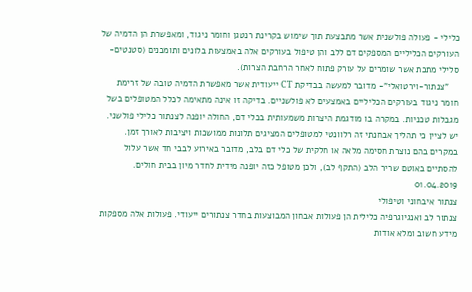כלילי - פעולה פולשנית אשר מתבצעת תוך שימוש בקרינת רנטגן וחומר ניגוד, ומאפשרת הן הדמיה של העורקים הכליליים המספקים דם ללב והן טיפול בעורקים אלה באמצעות בלונים ותומכנים (סטנטים- סלילי מתכת אשר שומרים על עורק פתוח לאחר הרחבת הצרות).
    "צנתור-וירטואלי"- מדובר למעשה בבדיקת CT ייעודית אשר מאפשרת הדמיה טובה של זרימת חומר ניגוד בעורקים הכליליים באמצעים לא פולשניים. בדיקה זו אינה מתאימה לכלל המטופלים בשל מגבלות טכניות. במקרה בו מודגמת היצרות משמעותית בכלי דם, החולה יופנה לצנתור כלילי פולשני.
יש לציין כי תהליך אבחנתי זה רלוונטי למטופלים המציגים תלונות ממושכות ויציבות לאורך זמן. במקרים בהם נוצרת חסימה מלאה או חלקית של כלי דם בלב, מדובר באירוע לבבי חד אשר עלול להסתיים באוטם שריר הלב (התקף לב), ולכן מטופל כזה יופנה מידית לחדר מיון בבית חולים.
01.04.2019
צנתור איבחוני וטיפולי
צנתור לב ואנגיוגרפיה כלילית הן פעולות אבחון המבוצעות בחדר צנתורים ייעודי. פעולות אלה מספקות מידע חשוב ומלא אודות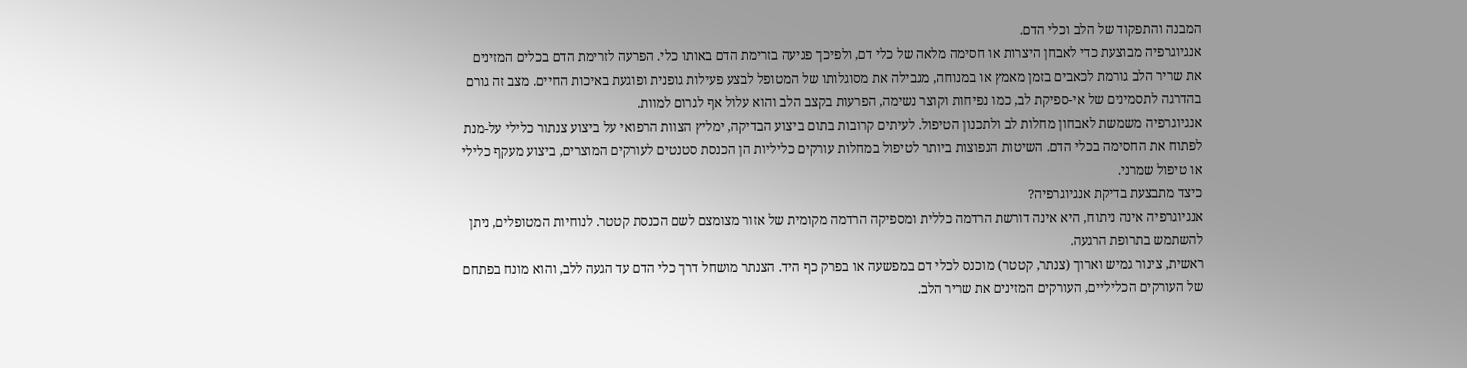המבנה והתפקוד של הלב וכלי הדם.
אנגיוגרפיה מבוצעת כדי לאבחן היצרות או חסימה מלאה של כלי דם, ולפיכך פגיעה בזרימת הדם באותו כלי. הפרעה לזרימת הדם בכלים המזינים את שריר הלב גורמת לכאבים בזמן מאמץ או במנוחה, מגבילה את מסוגלותו של המטופל לבצע פעילות גופנית ופוגעת באיכות החיים. מצב זה גורם בהדרגה לתסמינים של אי-ספיקת לב, כמו נפיחות וקוצר נשימה, הפרעות בקצב הלב והוא עלול אף לגרום למוות.
אנגיוגרפיה משמשת לאבחון מחלות לב ולתכנון הטיפול. לעיתים קרובות בתום ביצוע הבדיקה, ימליץ הצוות הרפואי על ביצוע צנתור כלילי על-מנת לפתוח את החסימה בכלי הדם. השיטות הנפוצות ביותר לטיפול במחלות עורקים כליליות הן הכנסת סטנטים לעורקים המוצרים, ביצוע מעקף כלילי או טיפול שמרני.
כיצד מתבצעת בדיקת אנגיוגרפיה?
אנגיוגרפיה אינה ניתוח, היא אינה דורשת הרדמה כללית ומספיקה הרדמה מקומית של אזור מצומצם לשם הכנסת קטטר. לנוחיות המטופלים, ניתן להשתמש בתרופת הרגעה.
ראשית, צינור גמיש וארוך (צנתר, קטטר) מוכנס לכלי דם במפשעה או בפרק כף היד. הצנתר מושחל דרך כלי הדם עד הגעה ללב, והוא מונח בפתחם של העורקים הכליליים, העורקים המזינים את שריר הלב.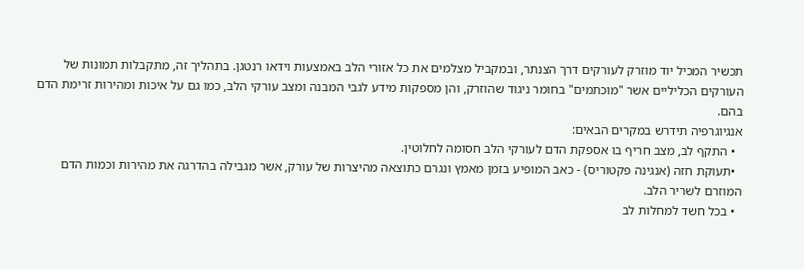תכשיר המכיל יוד מוזרק לעורקים דרך הצנתר, ובמקביל מצלמים את כל אזורי הלב באמצעות וידאו רנטגן. בתהליך זה, מתקבלות תמונות של העורקים הכליליים אשר "מוכתמים" בחומר ניגוד שהוזרק, והן מספקות מידע לגבי המבנה ומצב עורקי הלב, כמו גם על איכות ומהירות זרימת הדם בהם.
אנגיוגרפיה תידרש במקרים הבאים:
  • התקף לב, מצב חריף בו אספקת הדם לעורקי הלב חסומה לחלוטין.
  •תעוקת חזה (אנגינה פקטוריס) - כאב המופיע בזמן מאמץ ונגרם כתוצאה מהיצרות של עורק, אשר מגבילה בהדרגה את מהירות וכמות הדם המוזרם לשריר הלב.
  • בכל חשד למחלות לב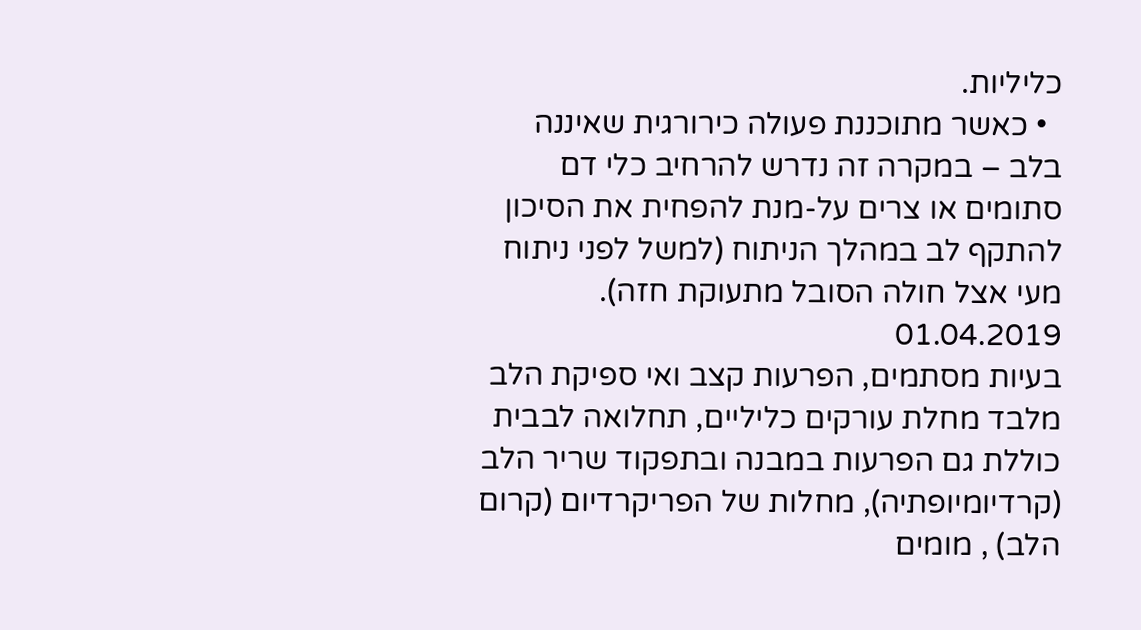כליליות.
  • כאשר מתוכננת פעולה כירורגית שאיננה בלב – במקרה זה נדרש להרחיב כלי דם סתומים או צרים על-מנת להפחית את הסיכון להתקף לב במהלך הניתוח (למשל לפני ניתוח מעי אצל חולה הסובל מתעוקת חזה).
01.04.2019
בעיות מסתמים, הפרעות קצב ואי ספיקת הלב
מלבד מחלת עורקים כליליים, תחלואה לבבית כוללת גם הפרעות במבנה ובתפקוד שריר הלב (קרדיומיופתיה), מחלות של הפריקרדיום (קרום הלב) , מומים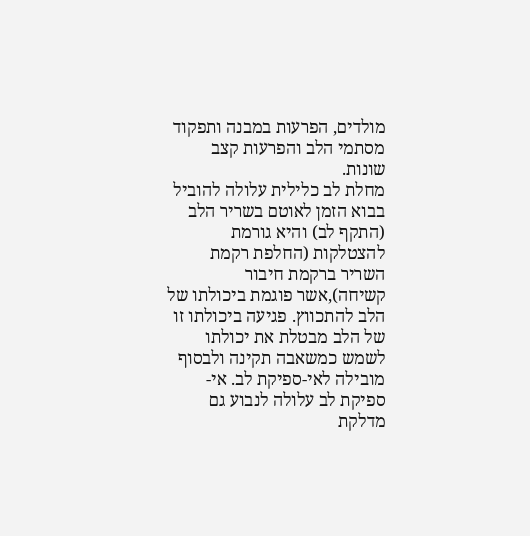מולדים, הפרעות במבנה ותפקוד מסתמי הלב והפרעות קצב שונות.
מחלת לב כלילית עלולה להוביל בבוא הזמן לאוטם בשריר הלב (התקף לב) והיא גורמת להצטלקות (החלפת רקמת השריר ברקמת חיבור קשיחה),אשר פוגמת ביכולתו של הלב להתכווץ. פגיעה ביכולתו זו של הלב מבטלת את יכולתו לשמש כמשאבה תקינה ולבסוף מובילה לאי-ספיקת לב. אי-ספיקת לב עלולה לנבוע גם מדלקת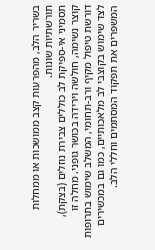בשריר הלב, מהפרעות קצב ממושכות או ממחלות תורשתיות שונות.
תסמיני אי-ספיקת לב כוללים צבירת נוזלים (בצקת), קוצר נשימה, חולשה וירידה בכושר גופני. מחלה זו דורשת טיפול מקיף ורב-תחומי, המשלב שימוש בתרופות לצד שימוש בקוצבי לב מלאכותיים, כמו גם במכשירים המשפרים את תפקוד המסתמים וחללי הלב.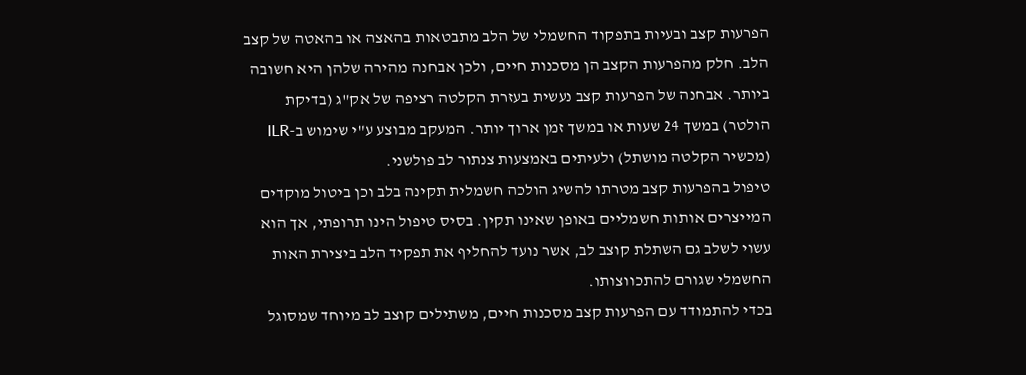הפרעות קצב ובעיות בתפקוד החשמלי של הלב מתבטאות בהאצה או בהאטה של קצב הלב. חלק מהפרעות הקצב הן מסכנות חיים, ולכן אבחנה מהירה שלהן היא חשובה ביותר. אבחנה של הפרעות קצב נעשית בעזרת הקלטה רציפה של אק"ג (בדיקת הולטר) במשך 24 שעות או במשך זמן ארוך יותר. המעקב מבוצע ע"י שימוש ב-ILR (מכשיר הקלטה מושתל) ולעיתים באמצעות צנתור לב פולשני.
טיפול בהפרעות קצב מטרתו להשיג הולכה חשמלית תקינה בלב וכן ביטול מוקדים המייצרים אותות חשמליים באופן שאינו תקין. בסיס טיפול הינו תרופתי, אך הוא עשוי לשלב גם השתלת קוצב לב, אשר נועד להחליף את תפקיד הלב ביצירת האות החשמלי שגורם להתכווצותו.
בכדי להתמודד עם הפרעות קצב מסכנות חיים, משתילים קוצב לב מיוחד שמסוגל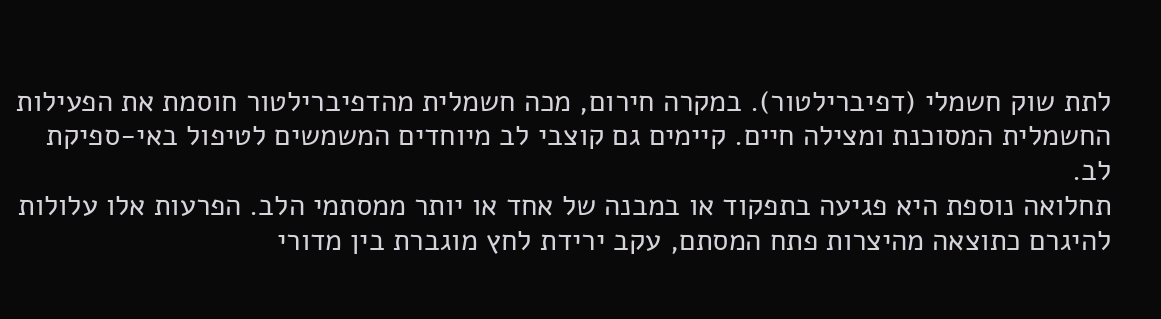לתת שוק חשמלי (דפיברילטור). במקרה חירום, מכה חשמלית מהדפיברילטור חוסמת את הפעילות החשמלית המסוכנת ומצילה חיים. קיימים גם קוצבי לב מיוחדים המשמשים לטיפול באי-ספיקת לב.
תחלואה נוספת היא פגיעה בתפקוד או במבנה של אחד או יותר ממסתמי הלב. הפרעות אלו עלולות להיגרם כתוצאה מהיצרות פתח המסתם, עקב ירידת לחץ מוגברת בין מדורי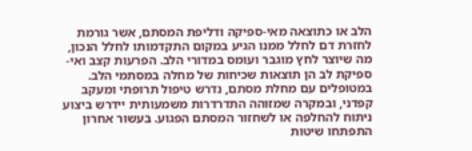הלב או כתוצאה מאי-ספיקה ודליפת המסתם, אשר גורמת לחזרת דם לחלל ממנו הגיע במקום התקדמותו לחלל הנכון, מה שיוצר לחץ מוגבר ועומס במדורי הלב. הפרעות קצב ואי-ספיקת לב הן תוצאות שכיחות של מחלה במסתמי הלב.
במטופלים עם מחלת מסתם, נדרש טיפול תרופתי ומעקב קפדני, ובמקרה שמזוהה התדרדרות משמעותית יידרש ביצוע ניתוח להחלפה או לשחזור המסתם הפגוע. בעשור אחרון התפתחו שיטות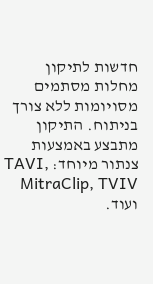חדשות לתיקון מחלות מסתמים מסויומות ללא צורך בניתוח. התיקון מתבצע באמצעות צנתור מיוחד: TAVI, MitraClip, TVIV ועוד.